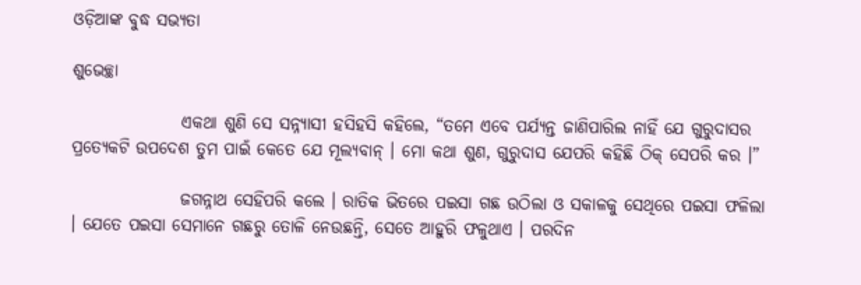ଓଡ଼ିଆଙ୍କ ବୁଦ୍ଧ ସଭ୍ୟତା

ଶୁଭେଚ୍ଛା

                ଏକଥା ଶୁଣି ସେ ସନ୍ନ୍ୟାସୀ ହସିହସି କହିଲେ, “ତମେ ଏବେ ପର୍ଯ୍ୟନ୍ତ ଜାଣିପାରିଲ ନାହିଁ ଯେ ଗୁରୁଦାସର ପ୍ରତ୍ୟେକଟି ଉପଦେଶ ତୁମ ପାଇଁ କେତେ ଯେ ମୂଲ୍ୟବାନ୍ । ମୋ କଥା ଶୁଣ, ଗୁରୁଦାସ ଯେପରି କହିଛି ଠିକ୍ ସେପରି କର ।”

                ଜଗନ୍ନାଥ ସେହିପରି କଲେ । ରାତିକ ଭିତରେ ପଇସା ଗଛ ଉଠିଲା ଓ ସକାଳକୁ ସେଥିରେ ପଇସା ଫଳିଲା । ଯେତେ ପଇସା ସେମାନେ ଗଛରୁ ତୋଳି ନେଉଛନ୍ତି, ସେତେ ଆହୁରି ଫଳୁଥାଏ । ପରଦିନ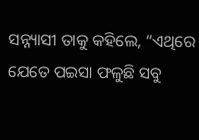ସନ୍ନ୍ୟାସୀ ତାକୁ କହିଲେ, “ଏଥିରେ ଯେତେ ପଇସା ଫଳୁଛି ସବୁ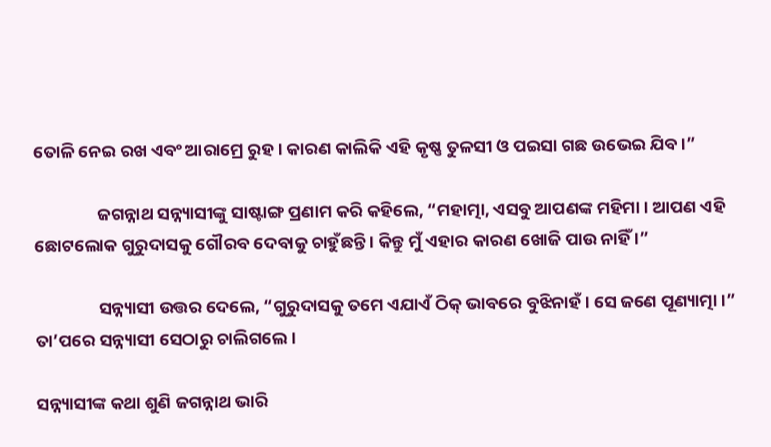ତୋଳି ନେଇ ରଖ ଏବଂ ଆରାମ୍ରେ ରୁହ । କାରଣ କାଲିକି ଏହି କୃଷ୍ଣ ତୁଳସୀ ଓ ପଇସା ଗଛ ଉଭେଇ ଯିବ ।”

                ଜଗନ୍ନାଥ ସନ୍ନ୍ୟାସୀଙ୍କୁ ସାଷ୍ଟାଙ୍ଗ ପ୍ରଣାମ କରି କହିଲେ, “ମହାତ୍ମା, ଏସବୁ ଆପଣଙ୍କ ମହିମା । ଆପଣ ଏହି ଛୋଟଲୋକ ଗୁରୁଦାସକୁ ଗୌରବ ଦେବାକୁ ଚାହୁଁଛନ୍ତି । କିନ୍ତୁ ମୁଁ ଏହାର କାରଣ ଖୋଜି ପାଉ ନାହିଁ ।”

                ସନ୍ନ୍ୟାସୀ ଉତ୍ତର ଦେଲେ, “ଗୁରୁଦାସକୁ ତମେ ଏଯାଏଁ ଠିକ୍ ଭାବରେ ବୁଝିନାହଁ । ସେ ଜଣେ ପୂଣ୍ୟାତ୍ମା ।” ତା’ପରେ ସନ୍ନ୍ୟାସୀ ସେଠାରୁ ଚାଲିଗଲେ ।

ସନ୍ନ୍ୟାସୀଙ୍କ କଥା ଶୁଣି ଜଗନ୍ନାଥ ଭାରି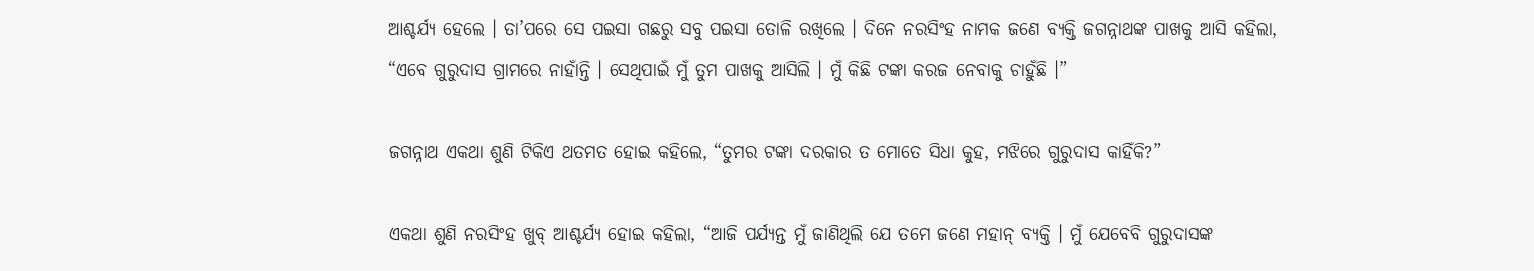ଆଶ୍ଚର୍ଯ୍ୟ ହେଲେ । ତା’ପରେ ସେ ପଇସା ଗଛରୁ ସବୁ ପଇସା ତୋଳି ରଖିଲେ । ଦିନେ ନରସିଂହ ନାମକ ଜଣେ ବ୍ୟକ୍ତି ଜଗନ୍ନାଥଙ୍କ ପାଖକୁ ଆସି କହିଲା, “ଏବେ ଗୁରୁଦାସ ଗ୍ରାମରେ ନାହାଁନ୍ତି । ସେଥିପାଇଁ ମୁଁ ତୁମ ପାଖକୁ ଆସିଲି । ମୁଁ କିଛି ଟଙ୍କା କରଜ ନେବାକୁ ଚାହୁଁଛି ।”

ଜଗନ୍ନାଥ ଏକଥା ଶୁଣି ଟିକିଏ ଥତମତ ହୋଇ କହିଲେ, “ତୁମର ଟଙ୍କା ଦରକାର ତ ମୋତେ ସିଧା କୁହ, ମଝିରେ ଗୁରୁଦାସ କାହିଁକି?”

ଏକଥା ଶୁଣି ନରସିଂହ ଖୁବ୍ ଆଶ୍ଚର୍ଯ୍ୟ ହୋଇ କହିଲା, “ଆଜି ପର୍ଯ୍ୟନ୍ତ ମୁଁ ଜାଣିଥିଲି ଯେ ତମେ ଜଣେ ମହାନ୍ ବ୍ୟକ୍ତି । ମୁଁ ଯେବେବି ଗୁରୁଦାସଙ୍କ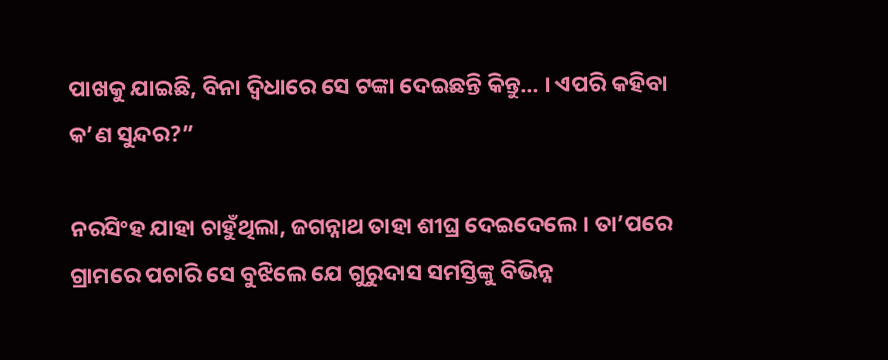ପାଖକୁ ଯାଇଛି, ବିନା ଦ୍ୱିଧାରେ ସେ ଟଙ୍କା ଦେଇଛନ୍ତି କିନ୍ତୁ… । ଏପରି କହିବା କ’ଣ ସୁନ୍ଦର?”

ନରସିଂହ ଯାହା ଚାହୁଁଥିଲା, ଜଗନ୍ନାଥ ତାହା ଶୀଘ୍ର ଦେଇଦେଲେ । ତା’ପରେ ଗ୍ରାମରେ ପଚାରି ସେ ବୁଝିଲେ ଯେ ଗୁରୁଦାସ ସମସ୍ତିଙ୍କୁ ବିଭିନ୍ନ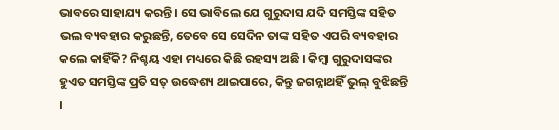ଭାବରେ ସାହାଯ୍ୟ କରନ୍ତି । ସେ ଭାବିଲେ ଯେ ଗୁରୁଦାସ ଯଦି ସମସ୍ତିଙ୍କ ସହିତ ଭଲ ବ୍ୟବହାର କରୁଛନ୍ତି, ତେବେ ସେ ସେଦିନ ତାଙ୍କ ସହିତ ଏପରି ବ୍ୟବହାର କଲେ କାହିଁକି? ନିଶ୍ଚୟ ଏହା ମଧ୍ୟରେ କିଛି ରହସ୍ୟ ଅଛି । କିମ୍ବା ଗୁରୁଦାସଙ୍କର ହୁଏତ ସମସ୍ତିଙ୍କ ପ୍ରତି ସତ୍ ଉଦ୍ଧେଶ୍ୟ ଥାଇପାରେ, କିନ୍ତୁ ଜଗନ୍ନାଥହିଁ ଭୁଲ୍ ବୁଝିଛନ୍ତି ।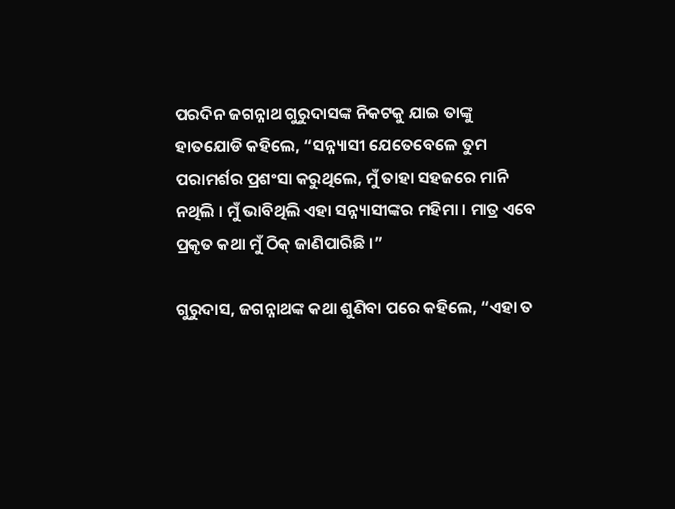ପରଦିନ ଜଗନ୍ନାଥ ଗୁରୁଦାସଙ୍କ ନିକଟକୁ ଯାଇ ତାଙ୍କୁ ହାତଯୋଡି କହିଲେ, “ସନ୍ନ୍ୟାସୀ ଯେତେବେଳେ ତୁମ ପରାମର୍ଶର ପ୍ରଶଂସା କରୁଥିଲେ, ମୁଁ ତାହା ସହଜରେ ମାନି ନଥିଲି । ମୁଁ ଭାବିଥିଲି ଏହା ସନ୍ନ୍ୟାସୀଙ୍କର ମହିମା । ମାତ୍ର ଏବେ ପ୍ରକୃତ କଥା ମୁଁ ଠିକ୍ ଜାଣିପାରିଛି ।”

ଗୁରୁଦାସ, ଜଗନ୍ନାଥଙ୍କ କଥା ଶୁଣିବା ପରେ କହିଲେ, “ଏହା ତ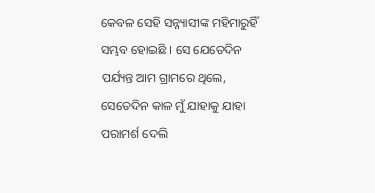କେବଳ ସେହି ସନ୍ନ୍ୟାସୀଙ୍କ ମହିମାରୁହିଁ ସମ୍ଭବ ହୋଇଛି । ସେ ଯେତେଦିନ ପର୍ଯ୍ୟନ୍ତ ଆମ ଗ୍ରାମରେ ଥିଲେ, ସେତେଦିନ କାଳ ମୁଁ ଯାହାକୁ ଯାହା ପରାମର୍ଶ ଦେଲି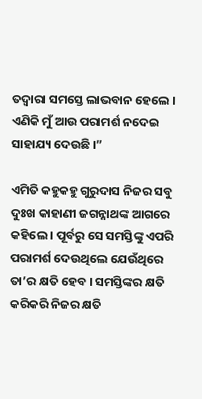ତଦ୍ୱାରା ସମସ୍ତେ ଲାଭବାନ ହେଲେ । ଏଣିକି ମୁଁ ଆଉ ପରାମର୍ଶ ନଦେଇ ସାହାଯ୍ୟ ଦେଉଛି ।”

ଏମିତି କହୁକହୁ ଗୁରୁଦାସ ନିଜର ସବୁ ଦୁଃଖ କାହାଣୀ ଜଗନ୍ନାଥଙ୍କ ଆଗରେ କହିଲେ । ପୂର୍ବରୁ ସେ ସମସ୍ତିଙ୍କୁ ଏପରି ପରାମର୍ଶ ଦେଉଥିଲେ ଯେଉଁଥିରେ ତା’ର କ୍ଷତି ହେବ । ସମସ୍ତିଙ୍କର କ୍ଷତି କରିକରି ନିଜର କ୍ଷତି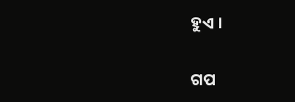ହୁଏ ।


ଗପ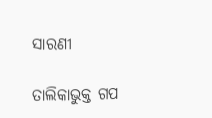ସାରଣୀ

ତାଲିକାଭୁକ୍ତ ଗପ